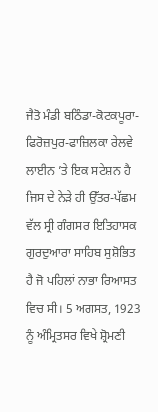ਜੈਤੋ ਮੰਡੀ ਬਠਿੰਡਾ-ਕੋਟਕਪੂਰਾ-ਫਿਰੋਜ਼ਪੁਰ-ਫਾਜ਼ਿਲਕਾ ਰੇਲਵੇ ਲਾਈਨ ’ਤੇ ਇਕ ਸਟੇਸ਼ਨ ਹੈ ਜਿਸ ਦੇ ਨੇੜੇ ਹੀ ਉੱਤਰ-ਪੱਛਮ ਵੱਲ ਸ੍ਰੀ ਗੰਗਸਰ ਇਤਿਹਾਸਕ ਗੁਰਦੁਆਰਾ ਸਾਹਿਬ ਸੁਸ਼ੋਭਿਤ ਹੈ ਜੋ ਪਹਿਲਾਂ ਨਾਭਾ ਰਿਆਸਤ ਵਿਚ ਸੀ। 5 ਅਗਸਤ, 1923 ਨੂੰ ਅੰਮ੍ਰਿਤਸਰ ਵਿਖੇ ਸ਼੍ਰੋਮਣੀ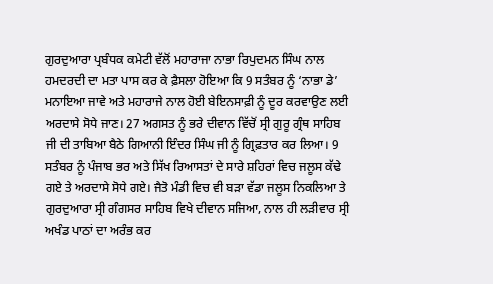ਗੁਰਦੁਆਰਾ ਪ੍ਰਬੰਧਕ ਕਮੇਟੀ ਵੱਲੋਂ ਮਹਾਰਾਜਾ ਨਾਭਾ ਰਿਪੁਦਮਨ ਸਿੰਘ ਨਾਲ ਹਮਦਰਦੀ ਦਾ ਮਤਾ ਪਾਸ ਕਰ ਕੇ ਫ਼ੈਸਲਾ ਹੋਇਆ ਕਿ 9 ਸਤੰਬਰ ਨੂੰ ‘ਨਾਭਾ ਡੇ’ ਮਨਾਇਆ ਜਾਵੇ ਅਤੇ ਮਹਾਰਾਜੇ ਨਾਲ ਹੋਈ ਬੇਇਨਸਾਫ਼ੀ ਨੂੰ ਦੂਰ ਕਰਵਾਉਣ ਲਈ ਅਰਦਾਸੇ ਸੋਧੇ ਜਾਣ। 27 ਅਗਸਤ ਨੂੰ ਭਰੇ ਦੀਵਾਨ ਵਿੱਚੋਂ ਸ੍ਰੀ ਗੁਰੂ ਗ੍ਰੰਥ ਸਾਹਿਬ ਜੀ ਦੀ ਤਾਬਿਆ ਬੈਠੇ ਗਿਆਨੀ ਇੰਦਰ ਸਿੰਘ ਜੀ ਨੂੰ ਗ੍ਰਿਫ਼ਤਾਰ ਕਰ ਲਿਆ। 9 ਸਤੰਬਰ ਨੂੰ ਪੰਜਾਬ ਭਰ ਅਤੇ ਸਿੱਖ ਰਿਆਸਤਾਂ ਦੇ ਸਾਰੇ ਸ਼ਹਿਰਾਂ ਵਿਚ ਜਲੂਸ ਕੱਢੇ ਗਏ ਤੇ ਅਰਦਾਸੇ ਸੋਧੇ ਗਏ। ਜੈਤੋ ਮੰਡੀ ਵਿਚ ਵੀ ਬੜਾ ਵੱਡਾ ਜਲੂਸ ਨਿਕਲਿਆ ਤੇ ਗੁਰਦੁਆਰਾ ਸ੍ਰੀ ਗੰਗਸਰ ਸਾਹਿਬ ਵਿਖੇ ਦੀਵਾਨ ਸਜਿਆ, ਨਾਲ ਹੀ ਲੜੀਵਾਰ ਸ੍ਰੀ ਅਖੰਡ ਪਾਠਾਂ ਦਾ ਅਰੰਭ ਕਰ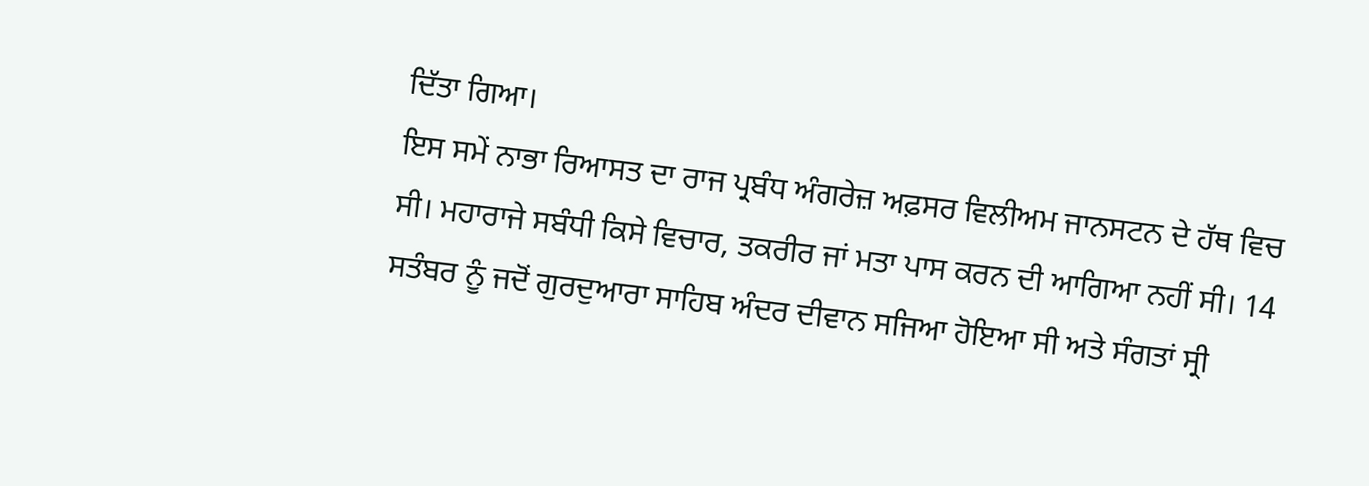ਦਿੱਤਾ ਗਿਆ।
ਇਸ ਸਮੇਂ ਨਾਭਾ ਰਿਆਸਤ ਦਾ ਰਾਜ ਪ੍ਰਬੰਧ ਅੰਗਰੇਜ਼ ਅਫ਼ਸਰ ਵਿਲੀਅਮ ਜਾਨਸਟਨ ਦੇ ਹੱਥ ਵਿਚ ਸੀ। ਮਹਾਰਾਜੇ ਸਬੰਧੀ ਕਿਸੇ ਵਿਚਾਰ, ਤਕਰੀਰ ਜਾਂ ਮਤਾ ਪਾਸ ਕਰਨ ਦੀ ਆਗਿਆ ਨਹੀਂ ਸੀ। 14 ਸਤੰਬਰ ਨੂੰ ਜਦੋਂ ਗੁਰਦੁਆਰਾ ਸਾਹਿਬ ਅੰਦਰ ਦੀਵਾਨ ਸਜਿਆ ਹੋਇਆ ਸੀ ਅਤੇ ਸੰਗਤਾਂ ਸ੍ਰੀ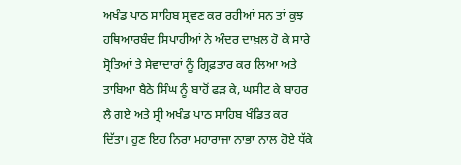ਅਖੰਡ ਪਾਠ ਸਾਹਿਬ ਸ੍ਰਵਣ ਕਰ ਰਹੀਆਂ ਸਨ ਤਾਂ ਕੁਝ ਹਥਿਆਰਬੰਦ ਸਿਪਾਹੀਆਂ ਨੇ ਅੰਦਰ ਦਾਖ਼ਲ ਹੋ ਕੇ ਸਾਰੇ ਸ੍ਰੋਤਿਆਂ ਤੇ ਸੇਵਾਦਾਰਾਂ ਨੂੰ ਗ੍ਰਿਫ਼ਤਾਰ ਕਰ ਲਿਆ ਅਤੇ ਤਾਬਿਆ ਬੈਠੇ ਸਿੰਘ ਨੂੰ ਬਾਹੋਂ ਫੜ ਕੇ, ਘਸੀਟ ਕੇ ਬਾਹਰ ਲੈ ਗਏ ਅਤੇ ਸ੍ਰੀ ਅਖੰਡ ਪਾਠ ਸਾਹਿਬ ਖੰਡਿਤ ਕਰ ਦਿੱਤਾ। ਹੁਣ ਇਹ ਨਿਰਾ ਮਹਾਰਾਜਾ ਨਾਭਾ ਨਾਲ ਹੋਏ ਧੱਕੇ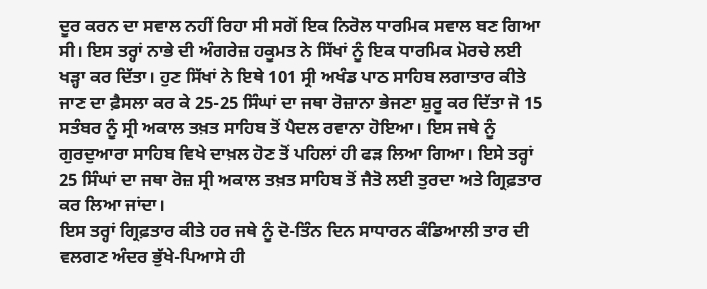ਦੂਰ ਕਰਨ ਦਾ ਸਵਾਲ ਨਹੀਂ ਰਿਹਾ ਸੀ ਸਗੋਂ ਇਕ ਨਿਰੋਲ ਧਾਰਮਿਕ ਸਵਾਲ ਬਣ ਗਿਆ ਸੀ। ਇਸ ਤਰ੍ਹਾਂ ਨਾਭੇ ਦੀ ਅੰਗਰੇਜ਼ ਹਕੂਮਤ ਨੇ ਸਿੱਖਾਂ ਨੂੰ ਇਕ ਧਾਰਮਿਕ ਮੋਰਚੇ ਲਈ ਖੜ੍ਹਾ ਕਰ ਦਿੱਤਾ। ਹੁਣ ਸਿੱਖਾਂ ਨੇ ਇਥੇ 101 ਸ੍ਰੀ ਅਖੰਡ ਪਾਠ ਸਾਹਿਬ ਲਗਾਤਾਰ ਕੀਤੇ ਜਾਣ ਦਾ ਫ਼ੈਸਲਾ ਕਰ ਕੇ 25-25 ਸਿੰਘਾਂ ਦਾ ਜਥਾ ਰੋਜ਼ਾਨਾ ਭੇਜਣਾ ਸ਼ੁਰੂ ਕਰ ਦਿੱਤਾ ਜੋ 15 ਸਤੰਬਰ ਨੂੰ ਸ੍ਰੀ ਅਕਾਲ ਤਖ਼ਤ ਸਾਹਿਬ ਤੋਂ ਪੈਦਲ ਰਵਾਨਾ ਹੋਇਆ। ਇਸ ਜਥੇ ਨੂੰ ਗੁਰਦੁਆਰਾ ਸਾਹਿਬ ਵਿਖੇ ਦਾਖ਼ਲ ਹੋਣ ਤੋਂ ਪਹਿਲਾਂ ਹੀ ਫੜ ਲਿਆ ਗਿਆ। ਇਸੇ ਤਰ੍ਹਾਂ 25 ਸਿੰਘਾਂ ਦਾ ਜਥਾ ਰੋਜ਼ ਸ੍ਰੀ ਅਕਾਲ ਤਖ਼ਤ ਸਾਹਿਬ ਤੋਂ ਜੈਤੋ ਲਈ ਤੁਰਦਾ ਅਤੇ ਗ੍ਰਿਫ਼ਤਾਰ ਕਰ ਲਿਆ ਜਾਂਦਾ।
ਇਸ ਤਰ੍ਹਾਂ ਗ੍ਰਿਫ਼ਤਾਰ ਕੀਤੇ ਹਰ ਜਥੇ ਨੂੰ ਦੋ-ਤਿੰਨ ਦਿਨ ਸਾਧਾਰਨ ਕੰਡਿਆਲੀ ਤਾਰ ਦੀ ਵਲਗਣ ਅੰਦਰ ਭੁੱਖੇ-ਪਿਆਸੇ ਹੀ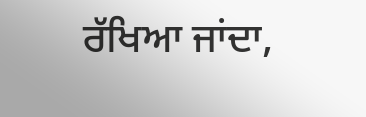ਰੱਖਿਆ ਜਾਂਦਾ,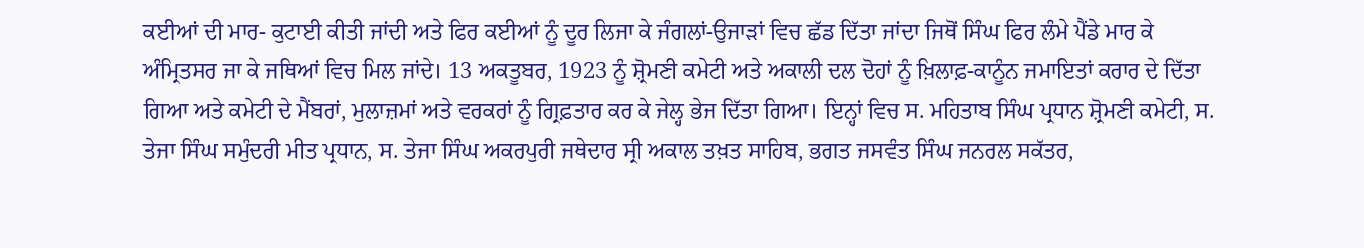ਕਈਆਂ ਦੀ ਮਾਰ- ਕੁਟਾਈ ਕੀਤੀ ਜਾਂਦੀ ਅਤੇ ਫਿਰ ਕਈਆਂ ਨੂੰ ਦੂਰ ਲਿਜਾ ਕੇ ਜੰਗਲਾਂ-ਉਜਾੜਾਂ ਵਿਚ ਛੱਡ ਦਿੱਤਾ ਜਾਂਦਾ ਜਿਥੋਂ ਸਿੰਘ ਫਿਰ ਲੰਮੇ ਪੈਂਡੇ ਮਾਰ ਕੇ ਅੰਮ੍ਰਿਤਸਰ ਜਾ ਕੇ ਜਥਿਆਂ ਵਿਚ ਮਿਲ ਜਾਂਦੇ। 13 ਅਕਤੂਬਰ, 1923 ਨੂੰ ਸ਼੍ਰੋਮਣੀ ਕਮੇਟੀ ਅਤੇ ਅਕਾਲੀ ਦਲ ਦੋਹਾਂ ਨੂੰ ਖ਼ਿਲਾਫ਼-ਕਾਨੂੰਨ ਜਮਾਇਤਾਂ ਕਰਾਰ ਦੇ ਦਿੱਤਾ ਗਿਆ ਅਤੇ ਕਮੇਟੀ ਦੇ ਮੈਂਬਰਾਂ, ਮੁਲਾਜ਼ਮਾਂ ਅਤੇ ਵਰਕਰਾਂ ਨੂੰ ਗ੍ਰਿਫ਼ਤਾਰ ਕਰ ਕੇ ਜੇਲ੍ਹ ਭੇਜ ਦਿੱਤਾ ਗਿਆ। ਇਨ੍ਹਾਂ ਵਿਚ ਸ. ਮਹਿਤਾਬ ਸਿੰਘ ਪ੍ਰਧਾਨ ਸ਼੍ਰੋਮਣੀ ਕਮੇਟੀ, ਸ. ਤੇਜਾ ਸਿੰਘ ਸਮੁੰਦਰੀ ਮੀਤ ਪ੍ਰਧਾਨ, ਸ. ਤੇਜਾ ਸਿੰਘ ਅਕਰਪੁਰੀ ਜਥੇਦਾਰ ਸ੍ਰੀ ਅਕਾਲ ਤਖ਼ਤ ਸਾਹਿਬ, ਭਗਤ ਜਸਵੰਤ ਸਿੰਘ ਜਨਰਲ ਸਕੱਤਰ,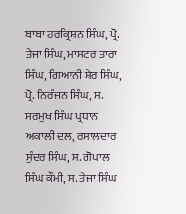ਬਾਬਾ ਹਰਕ੍ਰਿਸ਼ਨ ਸਿੰਘ, ਪ੍ਰੋ. ਤੇਜਾ ਸਿੰਘ, ਮਾਸਟਰ ਤਾਰਾ ਸਿੰਘ, ਗਿਆਨੀ ਸ਼ੇਰ ਸਿੰਘ, ਪ੍ਰੋ. ਨਿਰੰਜਨ ਸਿੰਘ, ਸ. ਸਰਮੁਖ ਸਿੰਘ ਪ੍ਰਧਾਨ ਅਕਾਲੀ ਦਲ, ਰਸਾਲਦਾਰ ਸੁੰਦਰ ਸਿੰਘ, ਸ. ਗੋਪਾਲ ਸਿੰਘ ਕੌਮੀ, ਸ. ਤੇਜਾ ਸਿੰਘ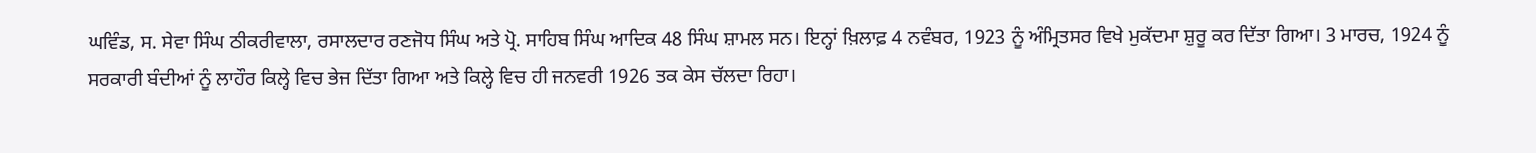ਘਵਿੰਡ, ਸ. ਸੇਵਾ ਸਿੰਘ ਠੀਕਰੀਵਾਲਾ, ਰਸਾਲਦਾਰ ਰਣਜੋਧ ਸਿੰਘ ਅਤੇ ਪ੍ਰੋ. ਸਾਹਿਬ ਸਿੰਘ ਆਦਿਕ 48 ਸਿੰਘ ਸ਼ਾਮਲ ਸਨ। ਇਨ੍ਹਾਂ ਖ਼ਿਲਾਫ਼ 4 ਨਵੰਬਰ, 1923 ਨੂੰ ਅੰਮ੍ਰਿਤਸਰ ਵਿਖੇ ਮੁਕੱਦਮਾ ਸ਼ੁਰੂ ਕਰ ਦਿੱਤਾ ਗਿਆ। 3 ਮਾਰਚ, 1924 ਨੂੰ ਸਰਕਾਰੀ ਬੰਦੀਆਂ ਨੂੰ ਲਾਹੌਰ ਕਿਲ੍ਹੇ ਵਿਚ ਭੇਜ ਦਿੱਤਾ ਗਿਆ ਅਤੇ ਕਿਲ੍ਹੇ ਵਿਚ ਹੀ ਜਨਵਰੀ 1926 ਤਕ ਕੇਸ ਚੱਲਦਾ ਰਿਹਾ।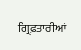ਗ੍ਰਿਫ਼ਤਾਰੀਆਂ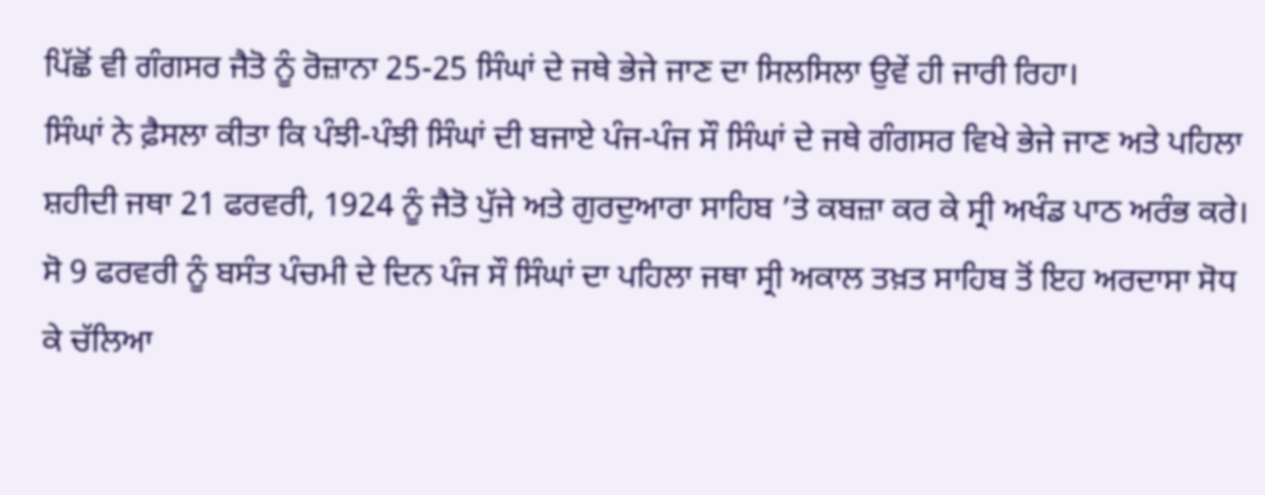ਪਿੱਛੋਂ ਵੀ ਗੰਗਸਰ ਜੈਤੋ ਨੂੰ ਰੋਜ਼ਾਨਾ 25-25 ਸਿੰਘਾਂ ਦੇ ਜਥੇ ਭੇਜੇ ਜਾਣ ਦਾ ਸਿਲਸਿਲਾ ਉਵੇਂ ਹੀ ਜਾਰੀ ਰਿਹਾ।
ਸਿੰਘਾਂ ਨੇ ਫ਼ੈਸਲਾ ਕੀਤਾ ਕਿ ਪੰਝੀ-ਪੰਝੀ ਸਿੰਘਾਂ ਦੀ ਬਜਾਏ ਪੰਜ-ਪੰਜ ਸੌ ਸਿੰਘਾਂ ਦੇ ਜਥੇ ਗੰਗਸਰ ਵਿਖੇ ਭੇਜੇ ਜਾਣ ਅਤੇ ਪਹਿਲਾ ਸ਼ਹੀਦੀ ਜਥਾ 21 ਫਰਵਰੀ, 1924 ਨੂੰ ਜੈਤੋ ਪੁੱਜੇ ਅਤੇ ਗੁਰਦੁਆਰਾ ਸਾਹਿਬ ’ਤੇ ਕਬਜ਼ਾ ਕਰ ਕੇ ਸ੍ਰੀ ਅਖੰਡ ਪਾਠ ਅਰੰਭ ਕਰੇ। ਸੋ 9 ਫਰਵਰੀ ਨੂੰ ਬਸੰਤ ਪੰਚਮੀ ਦੇ ਦਿਨ ਪੰਜ ਸੌ ਸਿੰਘਾਂ ਦਾ ਪਹਿਲਾ ਜਥਾ ਸ੍ਰੀ ਅਕਾਲ ਤਖ਼ਤ ਸਾਹਿਬ ਤੋਂ ਇਹ ਅਰਦਾਸਾ ਸੋਧ ਕੇ ਚੱਲਿਆ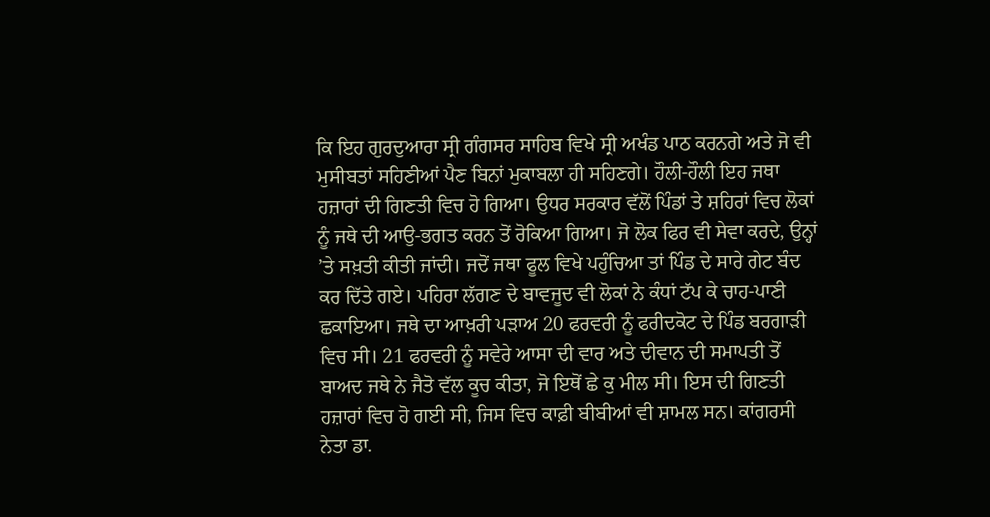ਕਿ ਇਹ ਗੁਰਦੁਆਰਾ ਸ੍ਰੀ ਗੰਗਸਰ ਸਾਹਿਬ ਵਿਖੇ ਸ੍ਰੀ ਅਖੰਡ ਪਾਠ ਕਰਨਗੇ ਅਤੇ ਜੋ ਵੀ ਮੁਸੀਬਤਾਂ ਸਹਿਣੀਆਂ ਪੈਣ ਬਿਨਾਂ ਮੁਕਾਬਲਾ ਹੀ ਸਹਿਣਗੇ। ਹੌਲੀ-ਹੌਲੀ ਇਹ ਜਥਾ ਹਜ਼ਾਰਾਂ ਦੀ ਗਿਣਤੀ ਵਿਚ ਹੋ ਗਿਆ। ਉਧਰ ਸਰਕਾਰ ਵੱਲੋਂ ਪਿੰਡਾਂ ਤੇ ਸ਼ਹਿਰਾਂ ਵਿਚ ਲੋਕਾਂ ਨੂੰ ਜਥੇ ਦੀ ਆਉ-ਭਗਤ ਕਰਨ ਤੋਂ ਰੋਕਿਆ ਗਿਆ। ਜੋ ਲੋਕ ਫਿਰ ਵੀ ਸੇਵਾ ਕਰਦੇ, ਉਨ੍ਹਾਂ ’ਤੇ ਸਖ਼ਤੀ ਕੀਤੀ ਜਾਂਦੀ। ਜਦੋਂ ਜਥਾ ਫੂਲ ਵਿਖੇ ਪਹੁੰਚਿਆ ਤਾਂ ਪਿੰਡ ਦੇ ਸਾਰੇ ਗੇਟ ਬੰਦ ਕਰ ਦਿੱਤੇ ਗਏ। ਪਹਿਰਾ ਲੱਗਣ ਦੇ ਬਾਵਜੂਦ ਵੀ ਲੋਕਾਂ ਨੇ ਕੰਧਾਂ ਟੱਪ ਕੇ ਚਾਹ-ਪਾਣੀ ਛਕਾਇਆ। ਜਥੇ ਦਾ ਆਖ਼ਰੀ ਪੜਾਅ 20 ਫਰਵਰੀ ਨੂੰ ਫਰੀਦਕੋਟ ਦੇ ਪਿੰਡ ਬਰਗਾੜੀ ਵਿਚ ਸੀ। 21 ਫਰਵਰੀ ਨੂੰ ਸਵੇਰੇ ਆਸਾ ਦੀ ਵਾਰ ਅਤੇ ਦੀਵਾਨ ਦੀ ਸਮਾਪਤੀ ਤੋਂ ਬਾਅਦ ਜਥੇ ਨੇ ਜੈਤੋ ਵੱਲ ਕੂਚ ਕੀਤਾ, ਜੋ ਇਥੋਂ ਛੇ ਕੁ ਮੀਲ ਸੀ। ਇਸ ਦੀ ਗਿਣਤੀ ਹਜ਼ਾਰਾਂ ਵਿਚ ਹੋ ਗਈ ਸੀ, ਜਿਸ ਵਿਚ ਕਾਫ਼ੀ ਬੀਬੀਆਂ ਵੀ ਸ਼ਾਮਲ ਸਨ। ਕਾਂਗਰਸੀ ਨੇਤਾ ਡਾ.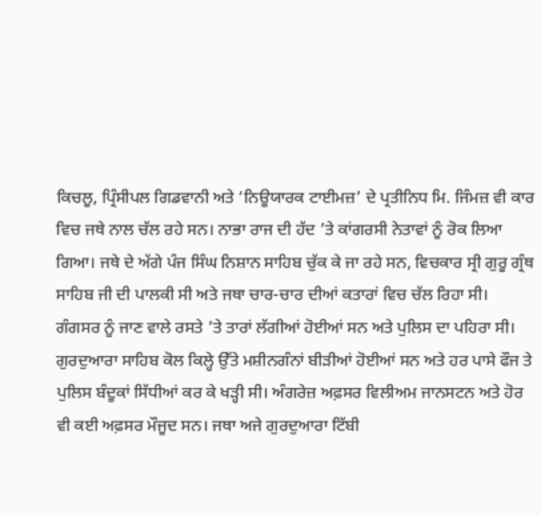ਕਿਚਲੂ, ਪ੍ਰਿੰਸੀਪਲ ਗਿਡਵਾਨੀ ਅਤੇ ‘ਨਿਊਯਾਰਕ ਟਾਈਮਜ਼’ ਦੇ ਪ੍ਰਤੀਨਿਧ ਮਿ. ਜਿੰਮਜ਼ ਵੀ ਕਾਰ ਵਿਚ ਜਥੇ ਨਾਲ ਚੱਲ ਰਹੇ ਸਨ। ਨਾਭਾ ਰਾਜ ਦੀ ਹੱਦ ’ਤੇ ਕਾਂਗਰਸੀ ਨੇਤਾਵਾਂ ਨੂੰ ਰੋਕ ਲਿਆ ਗਿਆ। ਜਥੇ ਦੇ ਅੱਗੇ ਪੰਜ ਸਿੰਘ ਨਿਸ਼ਾਨ ਸਾਹਿਬ ਚੁੱਕ ਕੇ ਜਾ ਰਹੇ ਸਨ, ਵਿਚਕਾਰ ਸ੍ਰੀ ਗੁਰੂ ਗ੍ਰੰਥ ਸਾਹਿਬ ਜੀ ਦੀ ਪਾਲਕੀ ਸੀ ਅਤੇ ਜਥਾ ਚਾਰ-ਚਾਰ ਦੀਆਂ ਕਤਾਰਾਂ ਵਿਚ ਚੱਲ ਰਿਹਾ ਸੀ। ਗੰਗਸਰ ਨੂੰ ਜਾਣ ਵਾਲੇ ਰਸਤੇ ’ਤੇ ਤਾਰਾਂ ਲੱਗੀਆਂ ਹੋਈਆਂ ਸਨ ਅਤੇ ਪੁਲਿਸ ਦਾ ਪਹਿਰਾ ਸੀ। ਗੁਰਦੁਆਰਾ ਸਾਹਿਬ ਕੋਲ ਕਿਲ੍ਹੇ ਉੱਤੇ ਮਸ਼ੀਨਗੰਨਾਂ ਬੀੜੀਆਂ ਹੋਈਆਂ ਸਨ ਅਤੇ ਹਰ ਪਾਸੇ ਫੌਜ ਤੇ ਪੁਲਿਸ ਬੰਦੂਕਾਂ ਸਿੱਧੀਆਂ ਕਰ ਕੇ ਖੜ੍ਹੀ ਸੀ। ਅੰਗਰੇਜ਼ ਅਫ਼ਸਰ ਵਿਲੀਅਮ ਜਾਨਸਟਨ ਅਤੇ ਹੋਰ ਵੀ ਕਈ ਅਫ਼ਸਰ ਮੌਜੂਦ ਸਨ। ਜਥਾ ਅਜੇ ਗੁਰਦੁਆਰਾ ਟਿੱਬੀ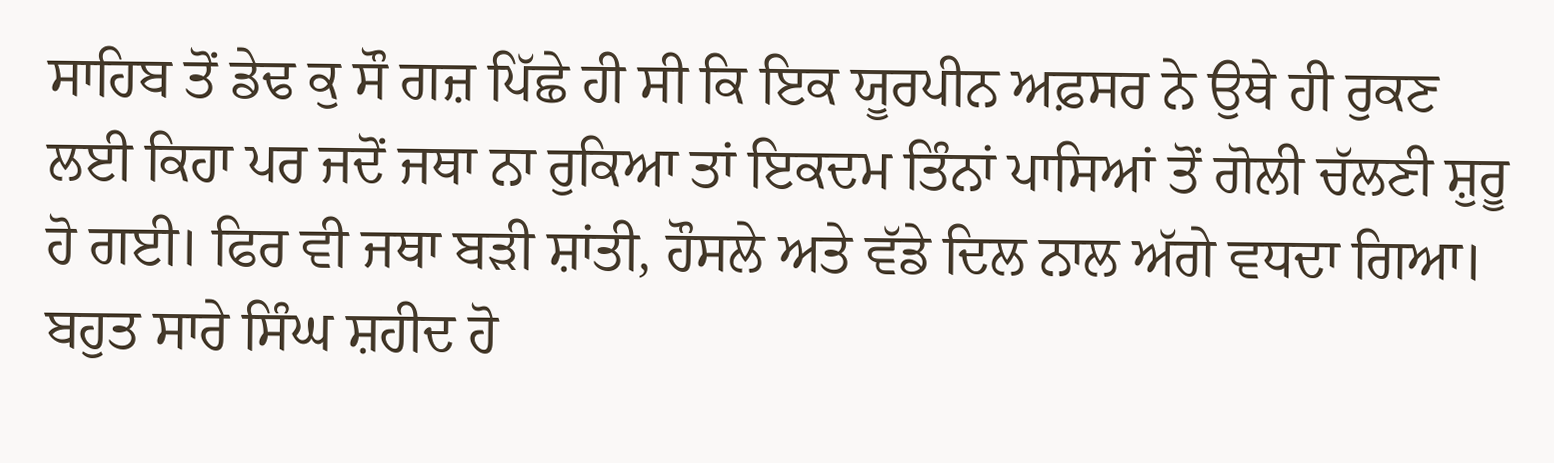ਸਾਹਿਬ ਤੋਂ ਡੇਢ ਕੁ ਸੌ ਗਜ਼ ਪਿੱਛੇ ਹੀ ਸੀ ਕਿ ਇਕ ਯੂਰਪੀਨ ਅਫ਼ਸਰ ਨੇ ਉਥੇ ਹੀ ਰੁਕਣ ਲਈ ਕਿਹਾ ਪਰ ਜਦੋਂ ਜਥਾ ਨਾ ਰੁਕਿਆ ਤਾਂ ਇਕਦਮ ਤਿੰਨਾਂ ਪਾਸਿਆਂ ਤੋਂ ਗੋਲੀ ਚੱਲਣੀ ਸ਼ੁਰੂ ਹੋ ਗਈ। ਫਿਰ ਵੀ ਜਥਾ ਬੜੀ ਸ਼ਾਂਤੀ, ਹੌਸਲੇ ਅਤੇ ਵੱਡੇ ਦਿਲ ਨਾਲ ਅੱਗੇ ਵਧਦਾ ਗਿਆ। ਬਹੁਤ ਸਾਰੇ ਸਿੰਘ ਸ਼ਹੀਦ ਹੋ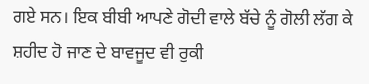ਗਏ ਸਨ। ਇਕ ਬੀਬੀ ਆਪਣੇ ਗੋਦੀ ਵਾਲੇ ਬੱਚੇ ਨੂੰ ਗੋਲੀ ਲੱਗ ਕੇ ਸ਼ਹੀਦ ਹੋ ਜਾਣ ਦੇ ਬਾਵਜੂਦ ਵੀ ਰੁਕੀ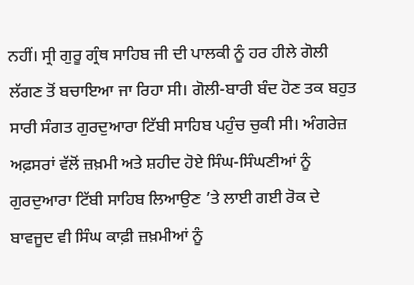ਨਹੀਂ। ਸ੍ਰੀ ਗੁਰੂ ਗ੍ਰੰਥ ਸਾਹਿਬ ਜੀ ਦੀ ਪਾਲਕੀ ਨੂੰ ਹਰ ਹੀਲੇ ਗੋਲੀ ਲੱਗਣ ਤੋਂ ਬਚਾਇਆ ਜਾ ਰਿਹਾ ਸੀ। ਗੋਲੀ-ਬਾਰੀ ਬੰਦ ਹੋਣ ਤਕ ਬਹੁਤ ਸਾਰੀ ਸੰਗਤ ਗੁਰਦੁਆਰਾ ਟਿੱਬੀ ਸਾਹਿਬ ਪਹੁੰਚ ਚੁਕੀ ਸੀ। ਅੰਗਰੇਜ਼ ਅਫ਼ਸਰਾਂ ਵੱਲੋਂ ਜ਼ਖ਼ਮੀ ਅਤੇ ਸ਼ਹੀਦ ਹੋਏ ਸਿੰਘ-ਸਿੰਘਣੀਆਂ ਨੂੰ ਗੁਰਦੁਆਰਾ ਟਿੱਬੀ ਸਾਹਿਬ ਲਿਆਉਣ ’ਤੇ ਲਾਈ ਗਈ ਰੋਕ ਦੇ ਬਾਵਜੂਦ ਵੀ ਸਿੰਘ ਕਾਫ਼ੀ ਜ਼ਖ਼ਮੀਆਂ ਨੂੰ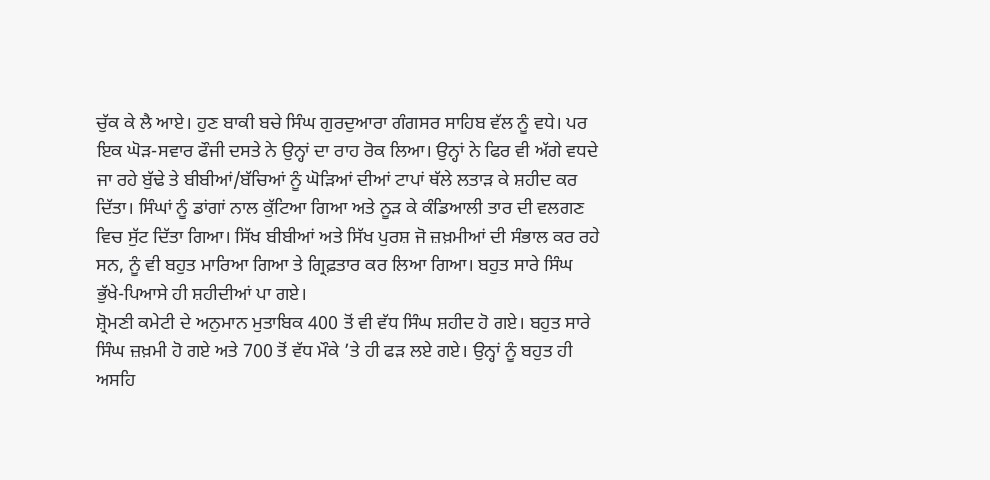ਚੁੱਕ ਕੇ ਲੈ ਆਏ। ਹੁਣ ਬਾਕੀ ਬਚੇ ਸਿੰਘ ਗੁਰਦੁਆਰਾ ਗੰਗਸਰ ਸਾਹਿਬ ਵੱਲ ਨੂੰ ਵਧੇ। ਪਰ ਇਕ ਘੋੜ-ਸਵਾਰ ਫੌਜੀ ਦਸਤੇ ਨੇ ਉਨ੍ਹਾਂ ਦਾ ਰਾਹ ਰੋਕ ਲਿਆ। ਉਨ੍ਹਾਂ ਨੇ ਫਿਰ ਵੀ ਅੱਗੇ ਵਧਦੇ ਜਾ ਰਹੇ ਬੁੱਢੇ ਤੇ ਬੀਬੀਆਂ/ਬੱਚਿਆਂ ਨੂੰ ਘੋੜਿਆਂ ਦੀਆਂ ਟਾਪਾਂ ਥੱਲੇ ਲਤਾੜ ਕੇ ਸ਼ਹੀਦ ਕਰ ਦਿੱਤਾ। ਸਿੰਘਾਂ ਨੂੰ ਡਾਂਗਾਂ ਨਾਲ ਕੁੱਟਿਆ ਗਿਆ ਅਤੇ ਨੂੜ ਕੇ ਕੰਡਿਆਲੀ ਤਾਰ ਦੀ ਵਲਗਣ ਵਿਚ ਸੁੱਟ ਦਿੱਤਾ ਗਿਆ। ਸਿੱਖ ਬੀਬੀਆਂ ਅਤੇ ਸਿੱਖ ਪੁਰਸ਼ ਜੋ ਜ਼ਖ਼ਮੀਆਂ ਦੀ ਸੰਭਾਲ ਕਰ ਰਹੇ ਸਨ, ਨੂੰ ਵੀ ਬਹੁਤ ਮਾਰਿਆ ਗਿਆ ਤੇ ਗ੍ਰਿਫ਼ਤਾਰ ਕਰ ਲਿਆ ਗਿਆ। ਬਹੁਤ ਸਾਰੇ ਸਿੰਘ ਭੁੱਖੇ-ਪਿਆਸੇ ਹੀ ਸ਼ਹੀਦੀਆਂ ਪਾ ਗਏ।
ਸ਼੍ਰੋਮਣੀ ਕਮੇਟੀ ਦੇ ਅਨੁਮਾਨ ਮੁਤਾਬਿਕ 400 ਤੋਂ ਵੀ ਵੱਧ ਸਿੰਘ ਸ਼ਹੀਦ ਹੋ ਗਏ। ਬਹੁਤ ਸਾਰੇ ਸਿੰਘ ਜ਼ਖ਼ਮੀ ਹੋ ਗਏ ਅਤੇ 700 ਤੋਂ ਵੱਧ ਮੌਕੇ ’ਤੇ ਹੀ ਫੜ ਲਏ ਗਏ। ਉਨ੍ਹਾਂ ਨੂੰ ਬਹੁਤ ਹੀ ਅਸਹਿ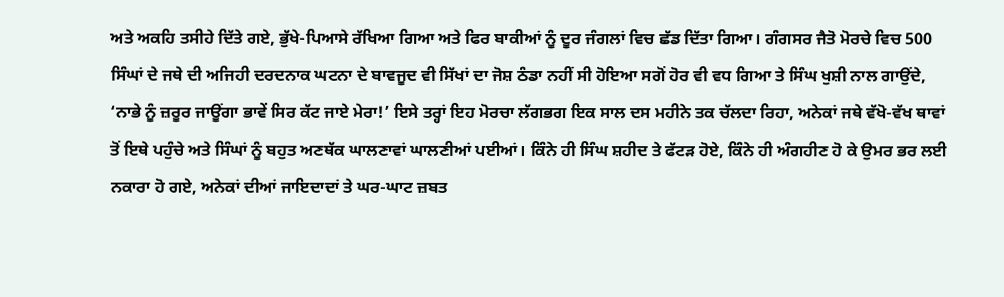ਅਤੇ ਅਕਹਿ ਤਸੀਹੇ ਦਿੱਤੇ ਗਏ, ਭੁੱਖੇ-ਪਿਆਸੇ ਰੱਖਿਆ ਗਿਆ ਅਤੇ ਫਿਰ ਬਾਕੀਆਂ ਨੂੰ ਦੂਰ ਜੰਗਲਾਂ ਵਿਚ ਛੱਡ ਦਿੱਤਾ ਗਿਆ। ਗੰਗਸਰ ਜੈਤੋ ਮੋਰਚੇ ਵਿਚ 500 ਸਿੰਘਾਂ ਦੇ ਜਥੇ ਦੀ ਅਜਿਹੀ ਦਰਦਨਾਕ ਘਟਨਾ ਦੇ ਬਾਵਜੂਦ ਵੀ ਸਿੱਖਾਂ ਦਾ ਜੋਸ਼ ਠੰਡਾ ਨਹੀਂ ਸੀ ਹੋਇਆ ਸਗੋਂ ਹੋਰ ਵੀ ਵਧ ਗਿਆ ਤੇ ਸਿੰਘ ਖੁਸ਼ੀ ਨਾਲ ਗਾਉਂਦੇ, ‘ਨਾਭੇ ਨੂੰ ਜ਼ਰੂਰ ਜਾਊਂਗਾ ਭਾਵੇਂ ਸਿਰ ਕੱਟ ਜਾਏ ਮੇਰਾ!’ ਇਸੇ ਤਰ੍ਹਾਂ ਇਹ ਮੋਰਚਾ ਲੱਗਭਗ ਇਕ ਸਾਲ ਦਸ ਮਹੀਨੇ ਤਕ ਚੱਲਦਾ ਰਿਹਾ, ਅਨੇਕਾਂ ਜਥੇ ਵੱਖੋ-ਵੱਖ ਥਾਵਾਂ ਤੋਂ ਇਥੇ ਪਹੁੰਚੇ ਅਤੇ ਸਿੰਘਾਂ ਨੂੰ ਬਹੁਤ ਅਣਥੱਕ ਘਾਲਣਾਵਾਂ ਘਾਲਣੀਆਂ ਪਈਆਂ। ਕਿੰਨੇ ਹੀ ਸਿੰਘ ਸ਼ਹੀਦ ਤੇ ਫੱਟੜ ਹੋਏ, ਕਿੰਨੇ ਹੀ ਅੰਗਹੀਣ ਹੋ ਕੇ ਉਮਰ ਭਰ ਲਈ ਨਕਾਰਾ ਹੋ ਗਏ, ਅਨੇਕਾਂ ਦੀਆਂ ਜਾਇਦਾਦਾਂ ਤੇ ਘਰ-ਘਾਟ ਜ਼ਬਤ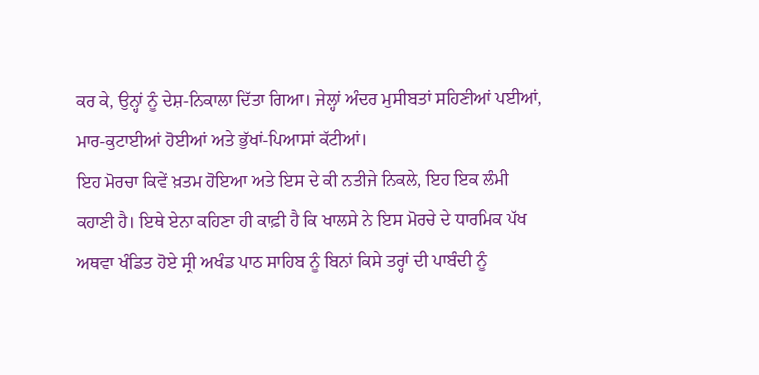ਕਰ ਕੇ, ਉਨ੍ਹਾਂ ਨੂੰ ਦੇਸ਼-ਨਿਕਾਲਾ ਦਿੱਤਾ ਗਿਆ। ਜੇਲ੍ਹਾਂ ਅੰਦਰ ਮੁਸੀਬਤਾਂ ਸਹਿਣੀਆਂ ਪਈਆਂ, ਮਾਰ-ਕੁਟਾਈਆਂ ਹੋਈਆਂ ਅਤੇ ਭੁੱਖਾਂ-ਪਿਆਸਾਂ ਕੱਟੀਆਂ।
ਇਹ ਮੋਰਚਾ ਕਿਵੇਂ ਖ਼ਤਮ ਹੋਇਆ ਅਤੇ ਇਸ ਦੇ ਕੀ ਨਤੀਜੇ ਨਿਕਲੇ, ਇਹ ਇਕ ਲੰਮੀ ਕਹਾਣੀ ਹੈ। ਇਥੇ ਏਨਾ ਕਹਿਣਾ ਹੀ ਕਾਫ਼ੀ ਹੈ ਕਿ ਖਾਲਸੇ ਨੇ ਇਸ ਮੋਰਚੇ ਦੇ ਧਾਰਮਿਕ ਪੱਖ ਅਥਵਾ ਖੰਡਿਤ ਹੋਏ ਸ੍ਰੀ ਅਖੰਡ ਪਾਠ ਸਾਹਿਬ ਨੂੰ ਬਿਨਾਂ ਕਿਸੇ ਤਰ੍ਹਾਂ ਦੀ ਪਾਬੰਦੀ ਨੂੰ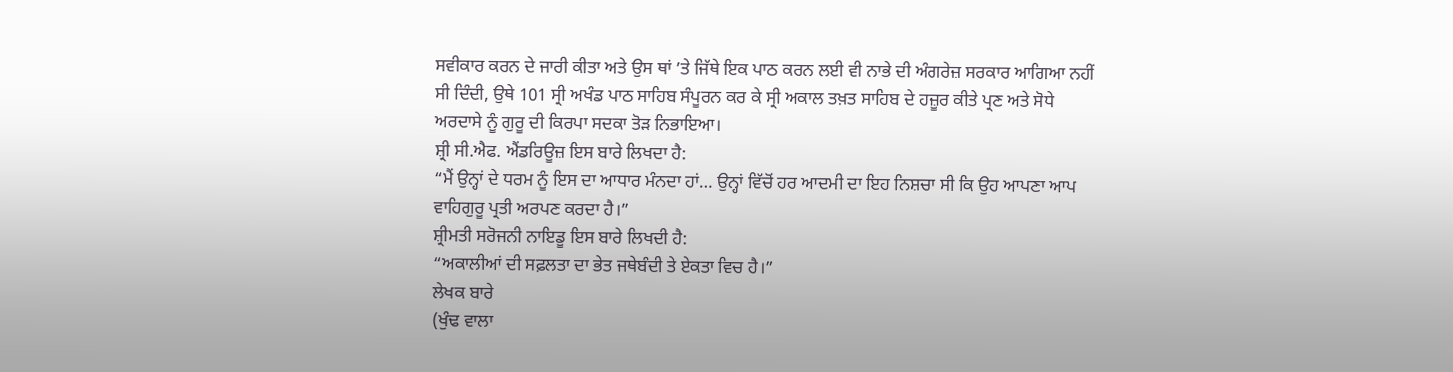ਸਵੀਕਾਰ ਕਰਨ ਦੇ ਜਾਰੀ ਕੀਤਾ ਅਤੇ ਉਸ ਥਾਂ ’ਤੇ ਜਿੱਥੇ ਇਕ ਪਾਠ ਕਰਨ ਲਈ ਵੀ ਨਾਭੇ ਦੀ ਅੰਗਰੇਜ਼ ਸਰਕਾਰ ਆਗਿਆ ਨਹੀਂ ਸੀ ਦਿੰਦੀ, ਉਥੇ 101 ਸ੍ਰੀ ਅਖੰਡ ਪਾਠ ਸਾਹਿਬ ਸੰਪੂਰਨ ਕਰ ਕੇ ਸ੍ਰੀ ਅਕਾਲ ਤਖ਼ਤ ਸਾਹਿਬ ਦੇ ਹਜ਼ੂਰ ਕੀਤੇ ਪ੍ਰਣ ਅਤੇ ਸੋਧੇ ਅਰਦਾਸੇ ਨੂੰ ਗੁਰੂ ਦੀ ਕਿਰਪਾ ਸਦਕਾ ਤੋੜ ਨਿਭਾਇਆ।
ਸ਼੍ਰੀ ਸੀ.ਐਫ. ਐਂਡਰਿਊਜ਼ ਇਸ ਬਾਰੇ ਲਿਖਦਾ ਹੈ:
“ਮੈਂ ਉਨ੍ਹਾਂ ਦੇ ਧਰਮ ਨੂੰ ਇਸ ਦਾ ਆਧਾਰ ਮੰਨਦਾ ਹਾਂ… ਉਨ੍ਹਾਂ ਵਿੱਚੋਂ ਹਰ ਆਦਮੀ ਦਾ ਇਹ ਨਿਸ਼ਚਾ ਸੀ ਕਿ ਉਹ ਆਪਣਾ ਆਪ ਵਾਹਿਗੁਰੂ ਪ੍ਰਤੀ ਅਰਪਣ ਕਰਦਾ ਹੈ।”
ਸ਼੍ਰੀਮਤੀ ਸਰੋਜਨੀ ਨਾਇਡੂ ਇਸ ਬਾਰੇ ਲਿਖਦੀ ਹੈ:
“ਅਕਾਲੀਆਂ ਦੀ ਸਫ਼ਲਤਾ ਦਾ ਭੇਤ ਜਥੇਬੰਦੀ ਤੇ ਏਕਤਾ ਵਿਚ ਹੈ।”
ਲੇਖਕ ਬਾਰੇ
(ਖੁੰਢ ਵਾਲਾ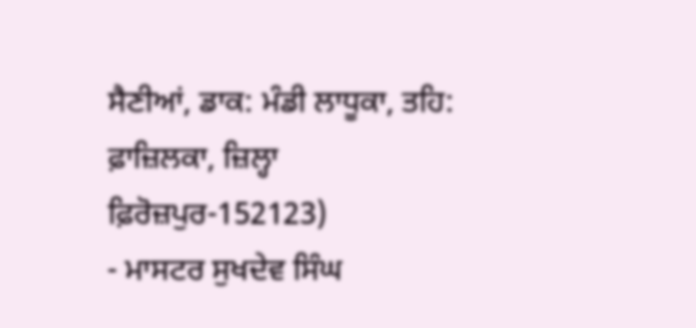ਸੈਣੀਆਂ, ਡਾਕ: ਮੰਡੀ ਲਾਧੂਕਾ, ਤਹਿ: ਫ਼ਾਜ਼ਿਲਕਾ, ਜ਼ਿਲ੍ਹਾ ਫ਼ਿਰੋਜ਼ਪੁਰ-152123)
- ਮਾਸਟਰ ਸੁਖਦੇਵ ਸਿੰਘ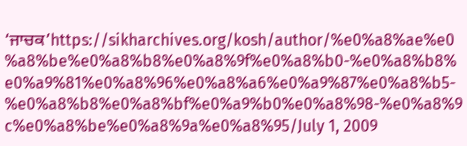‘ਜਾਚਕ’https://sikharchives.org/kosh/author/%e0%a8%ae%e0%a8%be%e0%a8%b8%e0%a8%9f%e0%a8%b0-%e0%a8%b8%e0%a9%81%e0%a8%96%e0%a8%a6%e0%a9%87%e0%a8%b5-%e0%a8%b8%e0%a8%bf%e0%a9%b0%e0%a8%98-%e0%a8%9c%e0%a8%be%e0%a8%9a%e0%a8%95/July 1, 2009